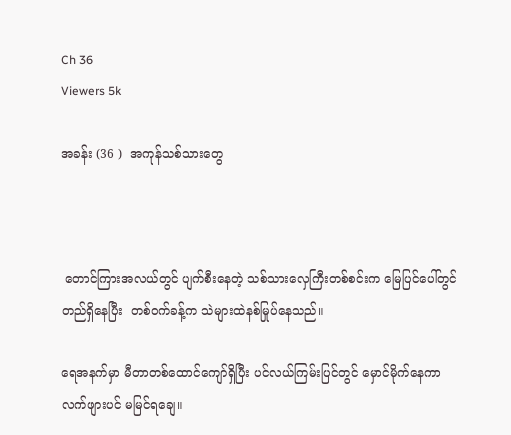Ch 36
Viewers 5k

အခန်း (36 )  အကုန်သစ်သားတွေ



 တောင်ကြားအလယ်တွင် ပျက်စီးနေတဲ့ သစ်သားလှေကြီးတစ်စင်းက မြေပြင်ပေါ်တွင် တည်ရှိနေပြီး  တစ်ဝက်ခန့်က သဲများထဲနစ်မြုပ်နေသည်။

ရေအနက်မှာ မီတာတစ်ထောင်ကျော်ရှိပြီး ပင်လယ်ကြမ်းပြင်တွင် မှောင်မိုက်နေကာ လက်ဖျားပင် မမြင်ရချေ။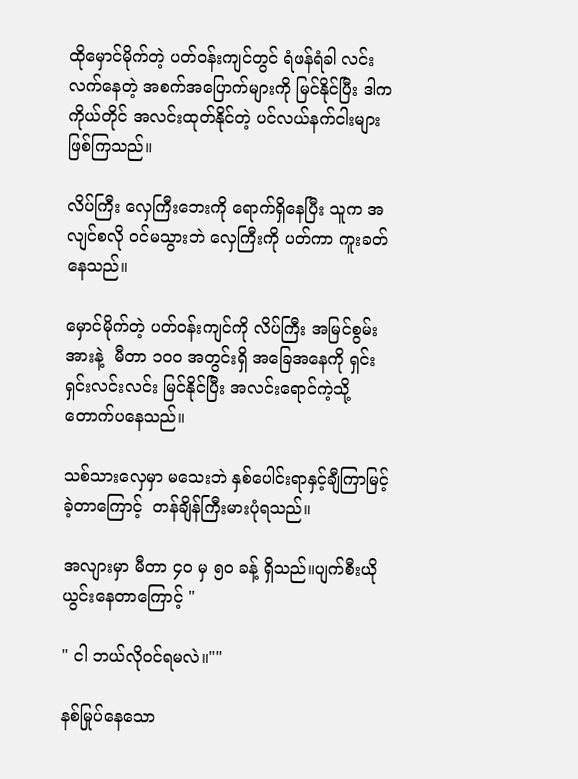ထိုမှောင်မိုက်တဲ့ ပတ်ဝန်းကျင်တွင် ရံဖန်ရံခါ လင်းလက်နေတဲ့ အစက်အပြောက်များကို မြင်နိုင်ပြီး ဒါက ကိုယ်တိုင် အလင်းထုတ်နိုင်တဲ့ ပင်လယ်နက်ငါးများ ဖြစ်ကြသည်။

လိပ်ကြီး လှေကြီးဘေးကို ရောက်ရှိနေပြီး သူက အလျင်စလို ဝင်မသွားဘဲ လှေကြီးကို ပတ်ကာ ကူးခတ်နေသည်။

မှောင်မိုက်တဲ့ ပတ်ဝန်းကျင်ကို လိပ်ကြီး အမြင်စွမ်းအားနဲ့  မီတာ ၁၀၀ အတွင်းရှိ အခြေအနေကို ရှင်းရှင်းလင်းလင်း မြင်နိုင်ပြီး အလင်းရောင်ကဲ့သို့ တောက်ပနေသည်။

သစ်သားလှေမှာ မသေးဘဲ နှစ်ပေါင်းရာနှင့်ချီကြာမြင့်ခဲ့တာကြောင့်  တန်ချိန်ကြီးမားပုံရသည်။

အလျားမှာ မီတာ ၄၀ မှ ၅၀ ခန့် ရှိသည်။ပျက်စီးယိုယွင်းနေတာကြောင့် "

" ငါ ဘယ်လိုဝင်ရမလဲ။""

နစ်မြုပ်နေသော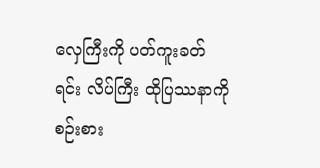လှေကြီးကို ပတ်ကူးခတ်ရင်း လိပ်ကြီး ထိုပြဿနာကို စဉ်းစား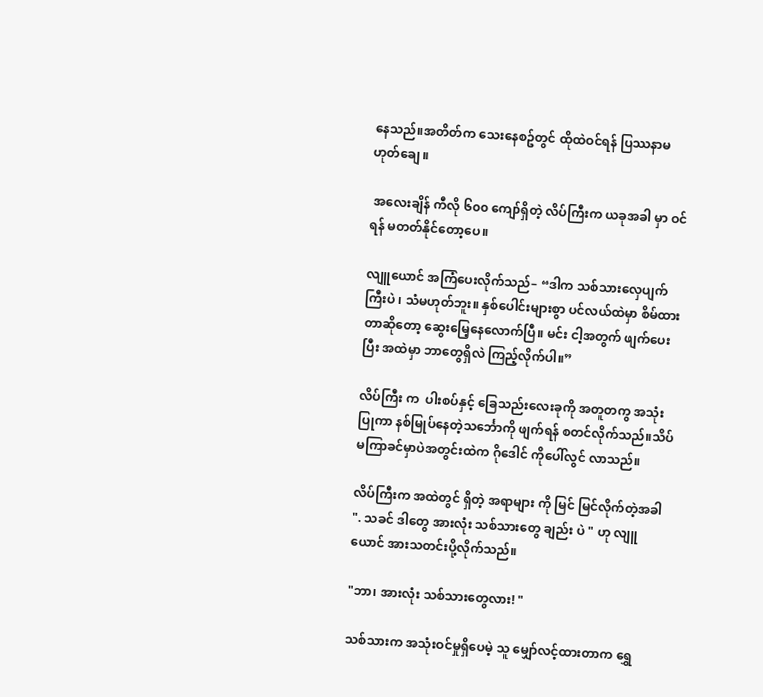နေသည်။အတိတ်က သေးနေစဥ်တွင် ထိုထဲဝင်ရန် ပြဿနာမဟုတ်ချေ ။

 အလေးချိန် ကီလို ၆၀၀ ကျော်ရှိတဲ့ လိပ်ကြီးက ယခုအခါ မှာ ဝင်ရန် မတတ်နိုင်တော့ပေ။

လျူယောင် အကြံပေးလိုက်သည်– “ဒါက သစ်သားလှေပျက်ကြီးပဲ ၊ သံမဟုတ်ဘူး။ နှစ်ပေါင်းများစွာ ပင်လယ်ထဲမှာ စိမ်ထားတာဆိုတော့ ဆွေးမြေ့နေလောက်ပြီ။ မင်း ငါ့အတွက် ဖျက်ပေးပြီး အထဲမှာ ဘာတွေရှိလဲ ကြည့်လိုက်ပါ။”

လိပ်ကြီး က  ပါးစပ်နှင့် ခြေသည်းလေးခုကို အတူတကွ အသုံးပြုကာ နစ်မြုပ်နေတဲ့သင်္ဘောကို ဖျက်ရန် စတင်လိုက်သည်။သိပ်မကြာခင်မှာပဲအတွင်းထဲက ဂိုဒေါင် ကိုပေါ်လွင် လာသည်။

လိပ်ကြီးက အထဲတွင် ရှိတဲ့ အရာများ ကို မြင် မြင်လိုက်တဲ့အခါ ". သခင် ဒါတွေ အားလုံး သစ်သားတွေ ချည်း ပဲ " ဟု လျူယောင် အားသတင်းပို့လိုက်သည်။

"ဘာ၊ အားလုံး သစ်သားတွေလား! "

သစ်သားက အသုံးဝင်မှုရှိပေမဲ့ သူ မျှော်လင့်ထားတာက ရွှေ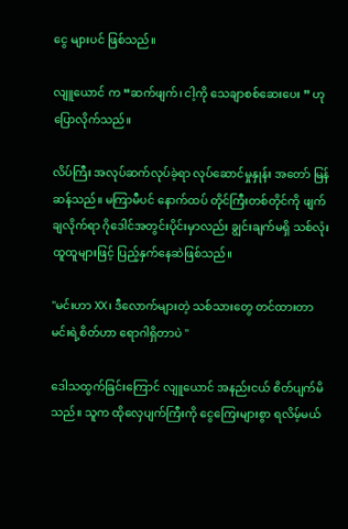ငွေ များပင် ဖြစ်သည်။

လျူယောင် က “ဆက်ဖျက်၊ ငါ့ကို သေချာစစ်ဆေးပေး ” ဟု ပြောလိုက်သည်။

လိပ်ကြီး အလုပ်ဆက်လုပ်ခဲ့ရာ လုပ်ဆောင်မှုနှုန်း အတော် မြန်ဆန်သည်။ မကြာမီပင် နောက်ထပ် တိုင်ကြီးတစ်တိုင်ကို ဖျက်ချလိုက်ရာ ဂိုဒေါင်အတွင်းပိုင်းမှာလည်း ချွင်းချက်မရှိ သစ်လုံးထူထူများဖြင့် ပြည့်နှက်နေဆဲဖြစ်သည်။

"မင်းဟာ XX၊ ဒီလောက်များတဲ့ သစ်သားတွေ တင်ထားတာ မင်းရဲ့စိတ်ဟာ ရောဂါရှိတာပဲ "

ဒေါသထွက်ခြင်းကြောင် လျူယောင် အနည်းငယ် စိတ်ပျက်မိသည်။ သူက ထိုလှေပျက်ကြီးကို ငွေကြေးများစွာ ရလိမ့်မယ်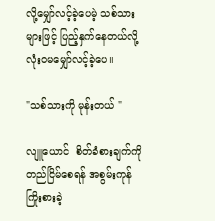လို့မျှော်လင့်ခဲ့ပေမဲ့ သစ်သားများဖြင့် ပြည့်နှက်နေတယ်လို့ လုံးဝမမျှော်လင့်ခဲ့ပေ။

"သစ်သားကို မုန်းတယ် "

လျူယောင်  စိတ်ခံစားချက်ကို တည်ငြိမ်စေရန် အစွမ်းကုန် ကြိုးစားခဲ့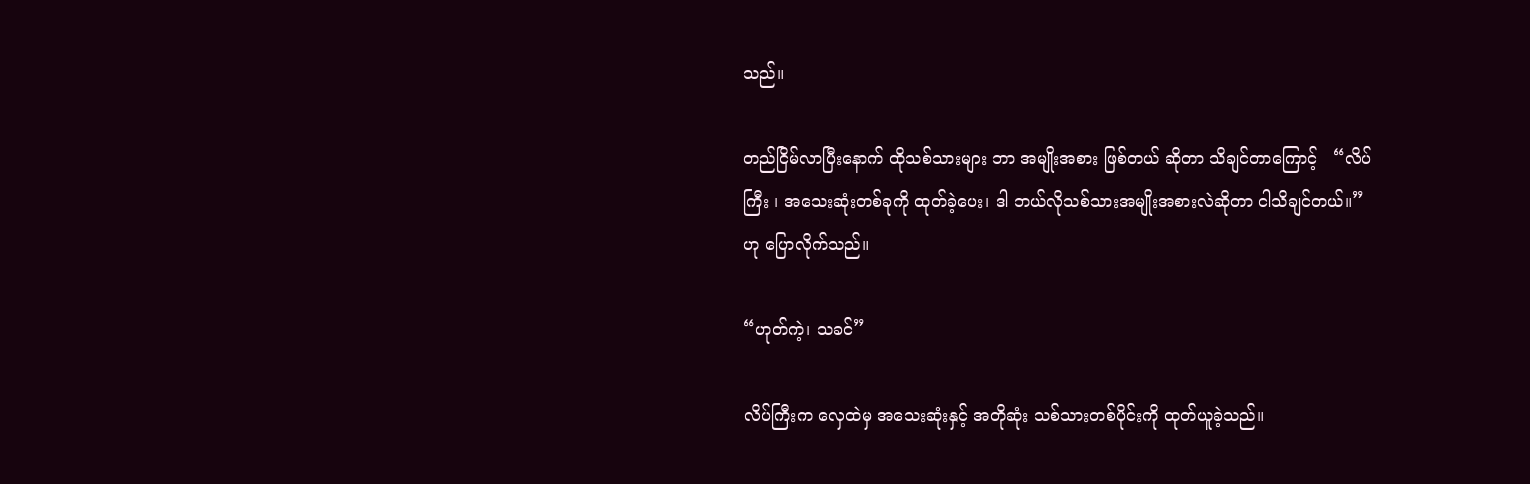သည်။

တည်ငြိမ်လာပြီးနောက် ထိုသစ်သားများ ဘာ အမျိုးအစား ဖြစ်တယ် ဆိုတာ သိချင်တာကြောင့်   “လိပ်ကြီး ၊ အသေးဆုံးတစ်ခုကို ထုတ်ခဲ့ပေး၊ ဒါ ဘယ်လိုသစ်သားအမျိုးအစားလဲဆိုတာ ငါသိချင်တယ်။” ဟု ပြောလိုက်သည်။

“ဟုတ်ကဲ့၊ သခင်”

လိပ်ကြီးက လှေထဲမှ အသေးဆုံးနှင့် အတိုဆုံး သစ်သားတစ်ပိုင်းကို ထုတ်ယူခဲ့သည်။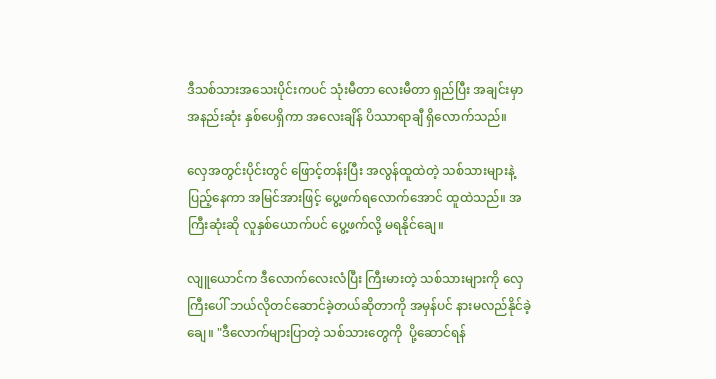ဒီသစ်သားအသေးပိုင်းကပင် သုံးမီတာ လေးမီတာ ရှည်ပြီး အချင်းမှာ အနည်းဆုံး နှစ်ပေရှိကာ အလေးချိန် ပိဿာရာချီ ရှိလောက်သည်။

လှေအတွင်းပိုင်းတွင် ဖြောင့်တန်းပြီး အလွန်ထူထဲတဲ့ သစ်သားများနဲ့ ပြည့်နေကာ အမြင်အားဖြင့် ပွေ့ဖက်ရလောက်အောင် ထူထဲသည်။ အကြီးဆုံးဆို လူနှစ်ယောက်ပင် ပွေ့ဖက်လို့ မရနိုင်ချေ။

လျူယောင်က ဒီလောက်လေးလံပြီး ကြီးမားတဲ့ သစ်သားများကို လှေကြီးပေါ် ဘယ်လိုတင်ဆောင်ခဲ့တယ်ဆိုတာကို အမှန်ပင် နားမလည်နိုင်ခဲ့ချေ။ "ဒီလောက်များပြာတဲ့ သစ်သားတွေကို  ပို့ဆောင်ရန်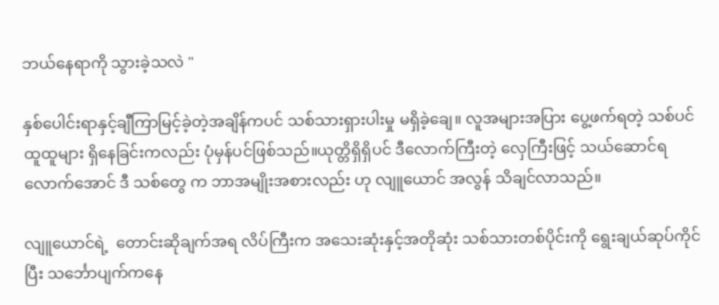ဘယ်နေရာကို သွားခဲ့သလဲ "

နှစ်ပေါင်းရာနှင့်ချီကြာမြင့်ခဲ့တဲ့အချိန်ကပင် သစ်သားရှားပါးမှု မရှိခဲ့ချေ။ လူအများအပြား ပွေ့ဖက်ရတဲ့ သစ်ပင်ထူထူများ ရှိနေခြင်းကလည်း ပုံမှန်ပင်ဖြစ်သည်။ယုတ္တိရှိရှိပင် ဒီလောက်ကြီးတဲ့ လှေကြီးဖြင့် သယ်ဆောင်ရလောက်အောင် ဒီ သစ်တွေ က ဘာအမျိုးအစားလည်း ဟု လျူယောင် အလွန် သိချင်လာသည်။

လျူယောင်ရဲ့  တောင်းဆိုချက်အရ လိပ်ကြီးက အသေးဆုံးနှင့်အတိုဆုံး သစ်သားတစ်ပိုင်းကို ရွေးချယ်ဆုပ်ကိုင်ပြီး သင်္ဘောပျက်ကနေ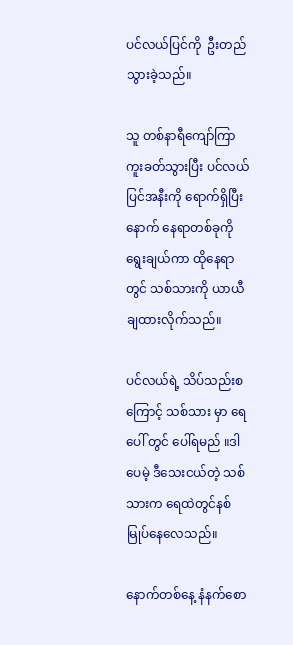ပင်လယ်ပြင်ကို  ဦးတည်သွားခဲ့သည်။

သူ တစ်နာရီကျော်ကြာ ကူးခတ်သွားပြီး ပင်လယ်ပြင်အနီးကို ရောက်ရှိပြီးနောက် နေရာတစ်ခုကို ရွေးချယ်ကာ ထိုနေရာတွင် သစ်သားကို ယာယီချထားလိုက်သည်။

ပင်လယ်ရဲ့ သိပ်သည်းစကြောင့် သစ်သား မှာ ရေပေါ် တွင် ပေါ်ရမည် ။ဒါပေမဲ့ ဒီသေးငယ်တဲ့ သစ်သားက ရေထဲတွင်နစ်မြုပ်နေလေသည်။

နောက်တစ်နေ့ နံနက်စော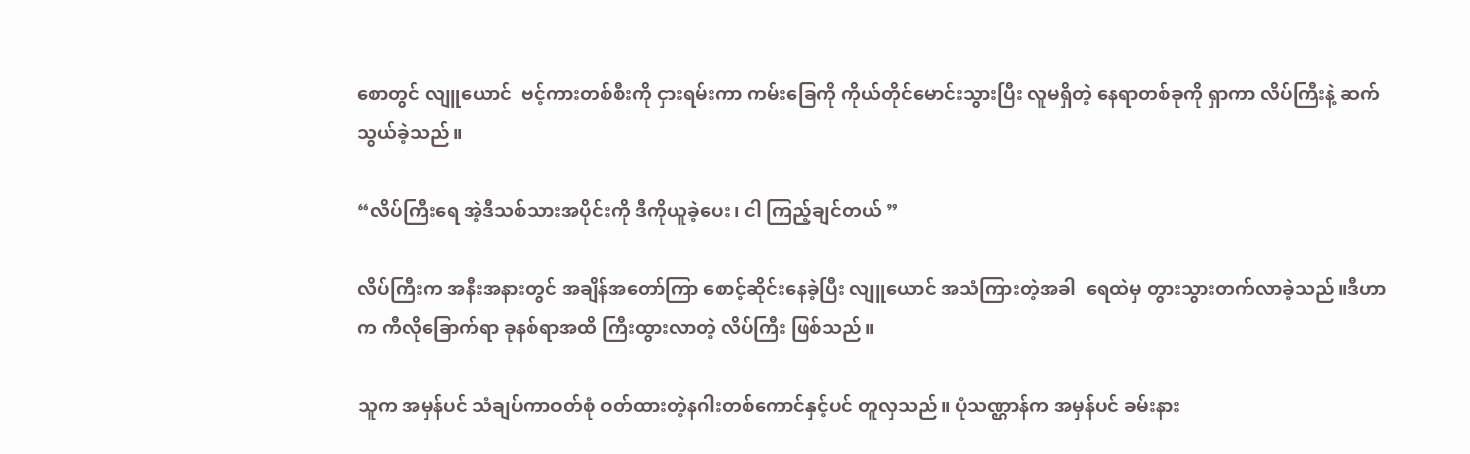စောတွင် လျူယောင်  ဗင့်ကားတစ်စီးကို ငှားရမ်းကာ ကမ်းခြေကို ကိုယ်တိုင်မောင်းသွားပြီး လူမရှိတဲ့ နေရာတစ်ခုကို ရှာကာ လိပ်ကြီးနဲ့ ဆက်သွယ်ခဲ့သည်။

“လိပ်ကြီးရေ အဲ့ဒီသစ်သားအပိုင်းကို ဒီကိုယူခဲ့ပေး၊ ငါ ကြည့်ချင်တယ် ”

လိပ်ကြီးက အနီးအနားတွင် အချိန်အတော်ကြာ စောင့်ဆိုင်းနေခဲ့ပြီး လျူယောင် အသံကြားတဲ့အခါ  ရေထဲမှ တွားသွားတက်လာခဲ့သည်။ဒီဟာက ကီလိုခြောက်ရာ ခုနစ်ရာအထိ ကြီးထွားလာတဲ့ လိပ်ကြီး ဖြစ်သည်။

သူက အမှန်ပင် သံချပ်ကာဝတ်စုံ ဝတ်ထားတဲ့နဂါးတစ်ကောင်နှင့်ပင် တူလှသည်။ ပုံသဏ္ဌာန်က အမှန်ပင် ခမ်းနား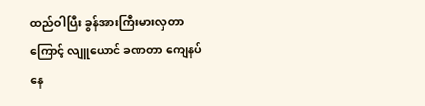ထည်ဝါပြီး ခွန်အားကြီးမားလှတာကြောင့် လျူယောင် ခဏတာ ကျေနပ်နေ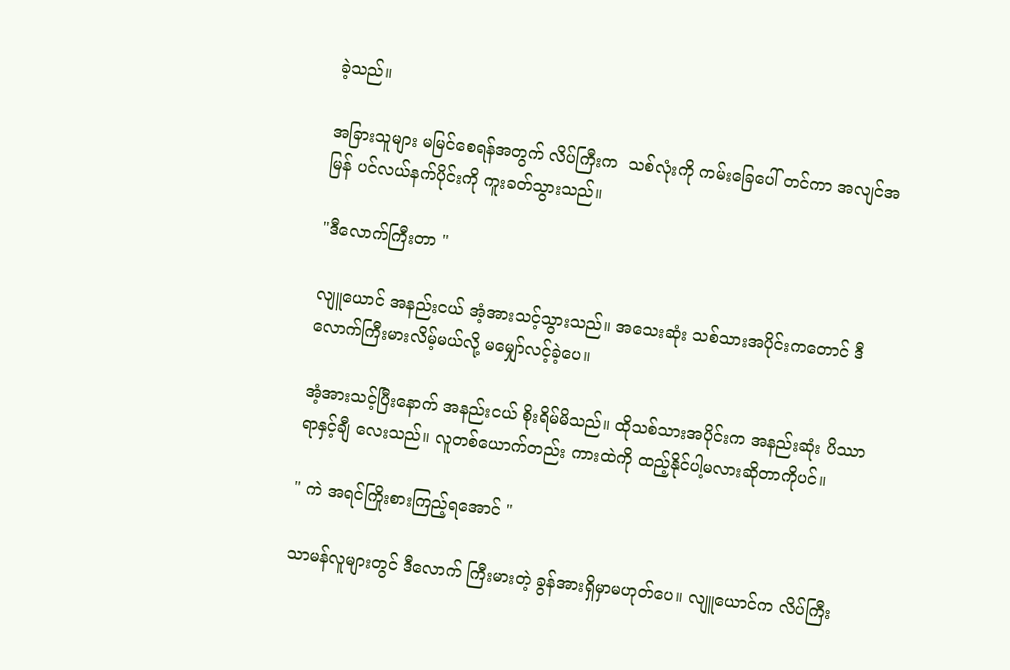ခဲ့သည်။

အခြားသူများ မမြင်စေရန်အတွက် လိပ်ကြီးက  သစ်လုံးကို ကမ်းခြေပေါ် တင်ကာ အလျင်အမြန် ပင်လယ်နက်ပိုင်းကို ကူးခတ်သွားသည်။

"ဒီလောက်ကြီးတာ "

လျူယောင် အနည်းငယ် အံ့အားသင့်သွားသည်။ အသေးဆုံး သစ်သားအပိုင်းကတောင် ဒီလောက်ကြီးမားလိမ့်မယ်လို့ မမျှော်လင့်ခဲ့ပေ။

အံ့အားသင့်ပြီးနောက် အနည်းငယ် စိုးရိမ်မိသည်။ ထိုသစ်သားအပိုင်းက အနည်းဆုံး ပိဿာ ရာနှင့်ချီ လေးသည်။ လူတစ်ယောက်တည်း ကားထဲကို ထည့်နိုင်ပါ့မလားဆိုတာကိုပင်။

" ကဲ အရင်ကြိုးစားကြည့်ရအောင် "

သာမန်လူများတွင် ဒီလောက် ကြီးမားတဲ့ ခွန်အားရှိမှာမဟုတ်ပေ။ လျူယောင်က လိပ်ကြီး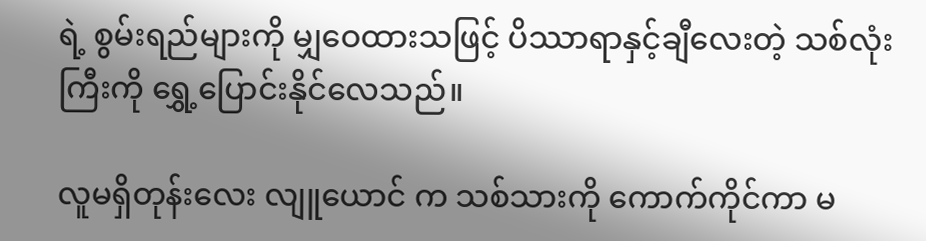ရဲ့ စွမ်းရည်များကို မျှဝေထားသဖြင့် ပိဿာရာနှင့်ချီလေးတဲ့ သစ်လုံးကြီးကို ရွှေ့ပြောင်းနိုင်လေသည်။

လူမရှိတုန်းလေး လျူယောင် က သစ်သားကို ကောက်ကိုင်ကာ မ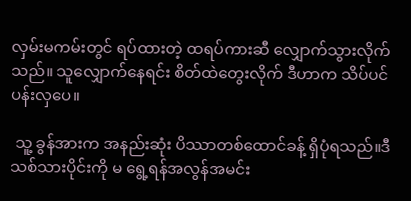လှမ်းမကမ်းတွင် ရပ်ထားတဲ့ ထရပ်ကားဆီ လျှောက်သွားလိုက်သည်။ သူလျှောက်နေရင်း စိတ်ထဲတွေးလိုက် ဒီဟာက သိပ်ပင်ပန်းလှပေ။

 သူ့ ခွန်အားက အနည်းဆုံး ပိဿာတစ်ထောင်ခန့် ရှိပုံရသည်။ဒီသစ်သားပိုင်းကို မ ရွေ့ရန်အလွန်အမင်း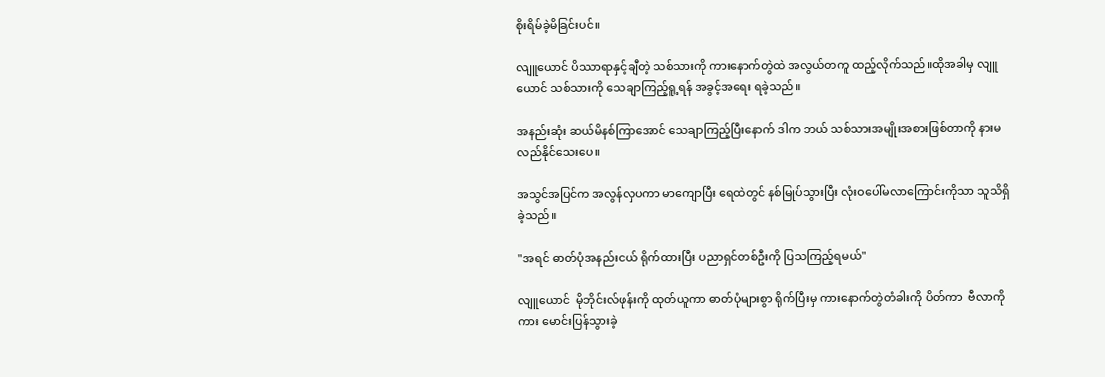စိုးရိမ်ခဲ့မိခြင်းပင်။

လျူယောင် ပိဿာရာနှင့်ချီတဲ့ သစ်သားကို ကားနောက်တွဲထဲ အလွယ်တကူ ထည့်လိုက်သည်။ထိုအခါမှ လျူယောင် သစ်သားကို သေချာကြည့်ရူ့ရန် အခွင့်အရေး ရခဲ့သည်။

အနည်းဆုံး ဆယ်မိနစ်ကြာအောင် သေချာကြည့်ပြီးနောက် ဒါက ဘယ် သစ်သားအမျိုးအစားဖြစ်တာကို နားမလည်နိုင်သေးပေ။

အသွင်အပြင်က အလွန်လှပကာ မာကျောပြီး ရေထဲတွင် နစ်မြုပ်သွားပြီး လုံးဝပေါ်မလာကြောင်းကိုသာ သူသိရှိခဲ့သည်။

"အရင် ဓာတ်ပုံအနည်းငယ် ရိုက်ထားပြီး ပညာရှင်တစ်ဦးကို ပြသကြည့်ရမယ်"

လျူယောင်  မိုဘိုင်းလ်ဖုန်းကို ထုတ်ယူကာ ဓာတ်ပုံများစွာ ရိုက်ပြီးမှ ကားနောက်တွဲတံခါးကို ပိတ်ကာ  ဗီလာကို ကား မောင်းပြန်သွားခဲ့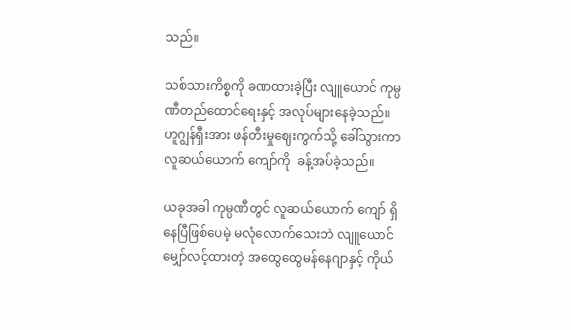သည်။

သစ်သားကိစ္စကို ခဏထားခဲ့ပြီး လျူယောင် ကုမ္ပဏီတည်ထောင်ရေးနှင့် အလုပ်များနေခဲ့သည်။ ဟူဂျွန်ရှီးအား ဖန်တီးမှုဈေးကွက်သို့ ခေါ်သွားကာ လူဆယ်ယောက် ကျော်ကို  ခန့်အပ်ခဲ့သည်။

ယခုအခါ ကုမ္ပဏီတွင် လူဆယ်ယောက် ကျော် ရှိနေပြီဖြစ်ပေမဲ့ မလုံလောက်သေးဘဲ လျူယောင် မျှော်လင့်ထားတဲ့ အထွေထွေမန်နေဂျာနှင့် ကိုယ်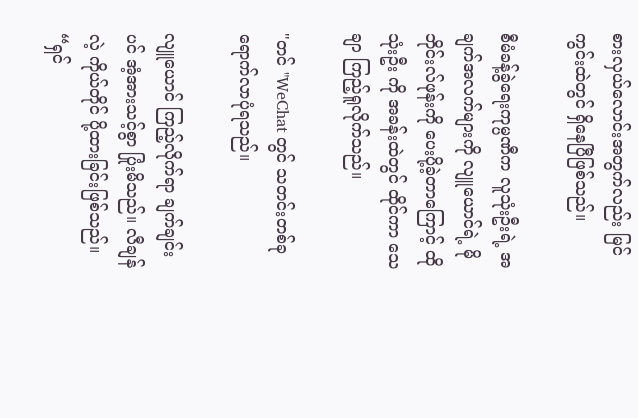စားလှယ်လောင်းအတွက်လည်း မြင်ကွင်းထဲတွင် ရှိနေပြီဖြစ်သည်။

စီမံခန့်ခွဲရေးကုမ္ပဏီက လူသုံးဦးရဲ့ အချက်အလက်များကို လျူယောင်ရဲ့ မိုဘိုင်းလ်ဖုန်းကို ပေးပို့ခဲ့တာကြောင့် ထို သုံးဦး ကို အခန်းထဲတွင် ထိုင်ကာ သေချာ ကြည့်ရူလိုက်သည်။

"တင် "WeChat တွင် သတင်းတစ်ခု ရောက်လာပုံရသည်။

လျူယောင် ကြည့်လိုက်ရာ ချက်ချင်းပင် အံ့အားသင့်စွာ ပြုံးမိသည်။ လီချန်လဲ့ ကိုယ်တိုင် ပို့ထားခြင်းဖြစ်သည်။ “ရှင်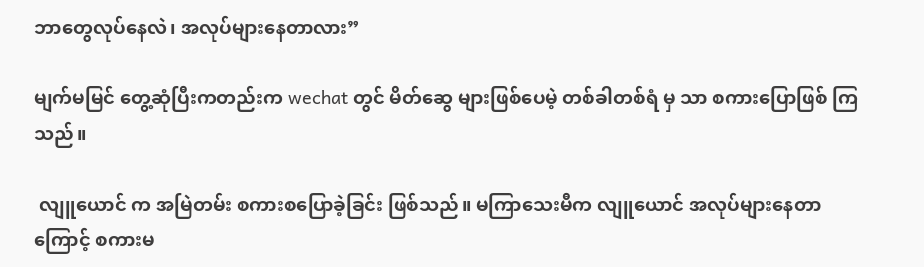ဘာတွေလုပ်နေလဲ၊ အလုပ်များနေတာလား”

မျက်မမြင် တွေ့ဆုံပြီးကတည်းက wechat တွင် မိတ်ဆွေ များဖြစ်ပေမဲ့ တစ်ခါတစ်ရံ မှ သာ စကားပြောဖြစ် ကြသည်။

 လျူယောင် က အမြဲတမ်း စကားစပြောခဲ့ခြင်း ဖြစ်သည်။ မကြာသေးမီက လျူယောင် အလုပ်များနေတာကြောင့် စကားမ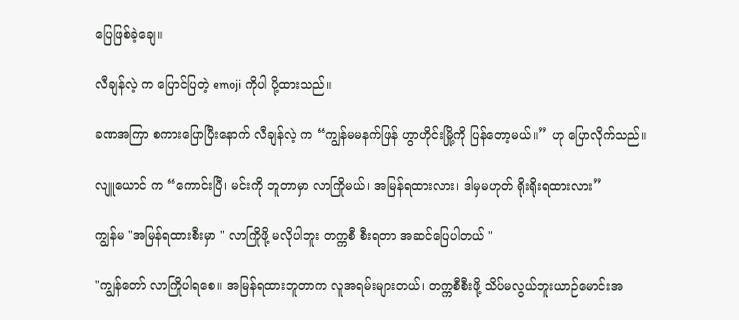ပြေဖြစ်ခဲ့ချေ။

လီချန်လဲ့ က ပြောင်ပြတဲ့ emoji ကိုပါ ပို့ထားသည်။

ခဏအကြာ စကားပြောပြီးနောက် လီချန်လဲ့ က “ကျွန်မမနက်ဖြန် ဟွာဟိုင်းမြို့ကို ပြန်တော့မယ်။” ဟု ပြောလိုက်သည်။

လျူယောင် က “ကောင်းပြီ၊ မင်းကို ဘူတာမှာ လာကြိုမယ်၊ အမြန်ရထားလား၊ ဒါမှမဟုတ် ရိုးရိုးရထားလား”

ကျွန်မ "အမြန်ရထားစီးမှာ " လာကြိုဖို့ မလိုပါဘူး တက္ကစီ စီးရတာ အဆင်ပြေပါတယ် "

"ကျွန်တော် လာကြိုပါရစေ။ အမြန်ရထားဘူတာက လူအရမ်းများတယ်၊ တက္ကစီစီးဖို့ သိပ်မလွယ်ဘူးယာဉ်မောင်းအ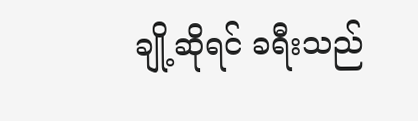ချို့ဆိုရင် ခရီးသည်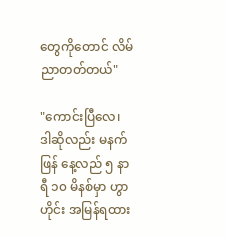တွေကိုတောင် လိမ်ညာတတ်တယ်"

"ကောင်းပြီလေ၊ ဒါဆိုလည်း မနက်ဖြန် နေ့လည် ၅ နာရီ ၁၀ မိနစ်မှာ ဟွာဟိုင်း အမြန်ရထား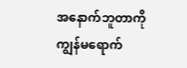အနောက်ဘူတာကို ကျွန်မရောက်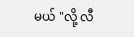မယ် "လို့ လီ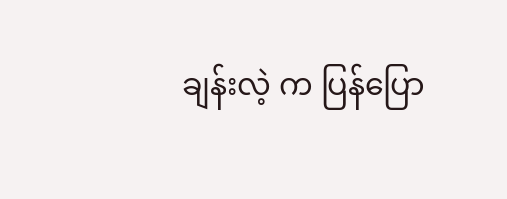ချန်းလဲ့ က ပြန်ပြော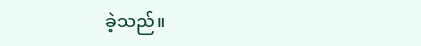ခဲ့သည်။